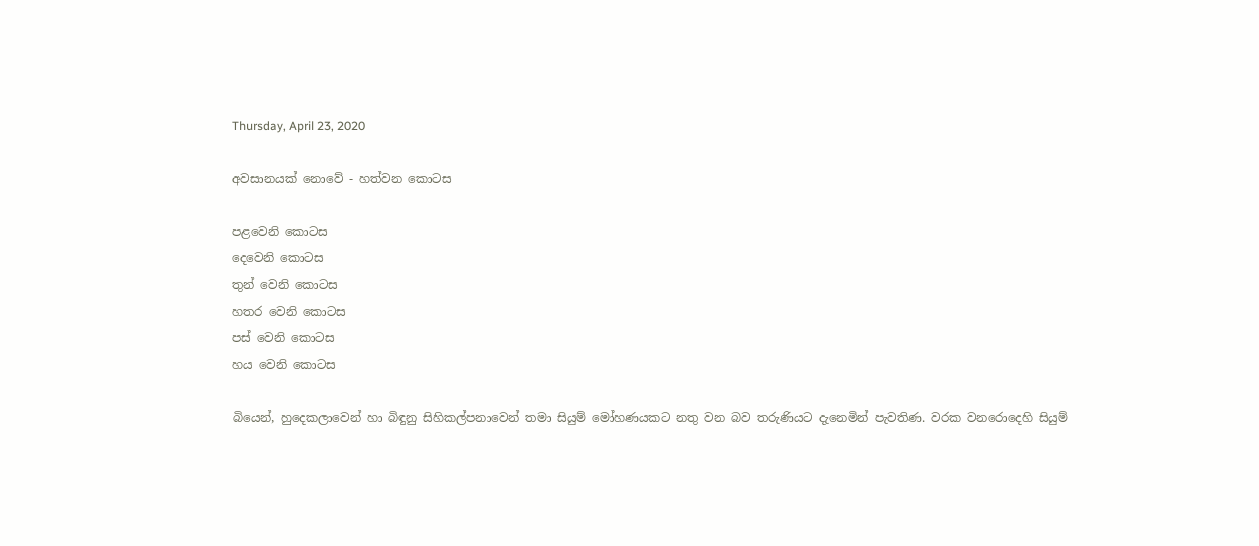Thursday, April 23, 2020

අවසානයක් ‌නොවේ - හත්වන ‌කොටස

පළවෙනි කොටස
දෙවෙනි කොටස
තුන් වෙනි කොටස
හතර වෙනි කොටස
පස් ‌වෙනි ‌කොටස
හය ‌වෙනි ‌කොටස

බියෙන්, හුදෙකලාවෙන් හා බිඳුනු සිහිකල්පනාවෙන් තමා සියුම් මෝහණයකට නතු වන බව තරුණියට දැනෙමින් පැවතිණ. වරක වනරොදෙහි සියුම්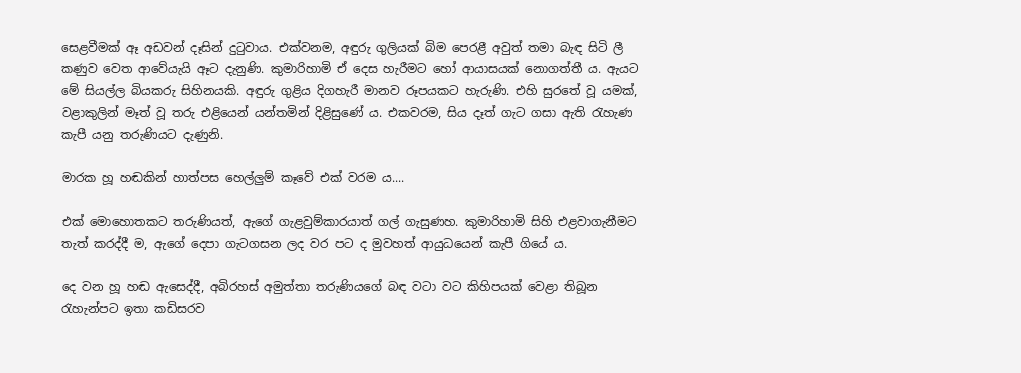සෙළවීමක් ඈ අඩවන් දෑසින් දුටුවාය. එක්වනම, අඳුරු ගුලියක් බිම පෙරළී අවුත් තමා බැඳ සිටි ලී කණුව වෙත ආවේයැයි ඈට දැනුණි. කුමාරිහාමි ඒ දෙස හැරීමට හෝ ආයාසයක් නොගත්තී ය. ඇයට මේ සියල්ල බියකරු සිහිනයකි. අඳුරු ගුළිය දිගහැරී මානව රූපයකට හැරුණි. එහි සුරතේ වූ යමක්, වළාකුලින් මෑත් වූ තරු එළියෙන් යන්තමින් දිළිසුණේ ය. එකවරම, සිය දෑත් ගැට ගසා ඇති රැහැණ කැපී යනු තරුණියට දැණුනි.

මාරක හූ හඬකින් හාත්පස හෙල්ලුම් කෑවේ එක් වරම ය....

එක් ‌මොහොතකට තරුණියත්, ඇගේ ගැළවුම්කාරයාත් ගල් ගැසුණහ. කුමාරිහාමි සිහි එළවාගැනීමට තැත් කරද්දී ම, ඇගේ ‌දෙපා ගැටගසන ලද වර පට ද මුවහත් ආයුධයෙන් කැපී ගියේ ය.

දෙ වන හූ හඬ ඇසෙද්දී, අබිරහස් අමුත්තා තරුණියගේ බඳ වටා ‌වට කිහිපයක් ‌වෙළා තිබූන රැහැන්පට ඉතා කඩිසරව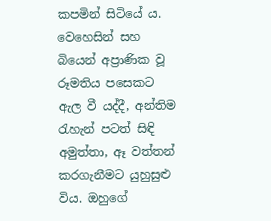කපමින් සිටියේ ය. වෙහෙසින් සහ බියෙන් අප්‍රාණික වූ රූමතිය පසෙකට ඇල වී යද්දී, අන්තිම රැහැන් පටත් සිඳි අමුත්තා, ඈ වත්තන් කරගැනීමට යුහුසුළු විය. ඔහුගේ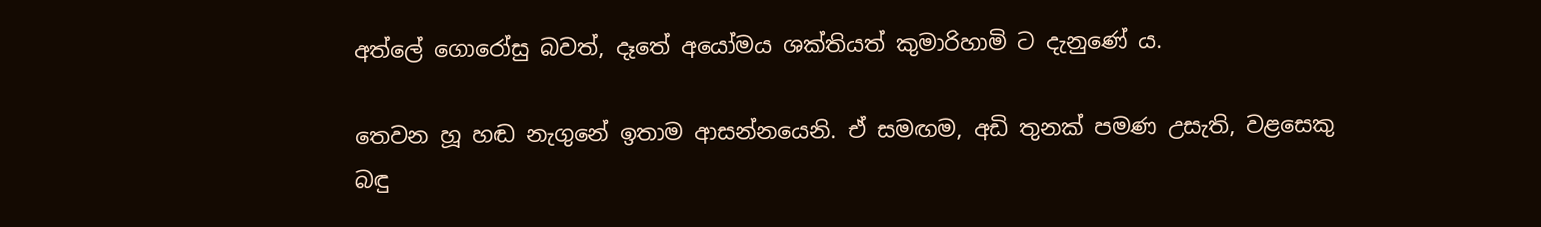අත්‌ලේ ‌ගොරෝසු බවත්, දෑතේ අයෝමය ශක්තියත් කුමාරිහාමි ට දැනුණේ ය.

තෙවන හූ හඬ නැගුනේ ඉතාම ආසන්නයෙනි. ඒ සමඟම, අඩි තුනක් පමණ උසැති, වළසෙකු බඳු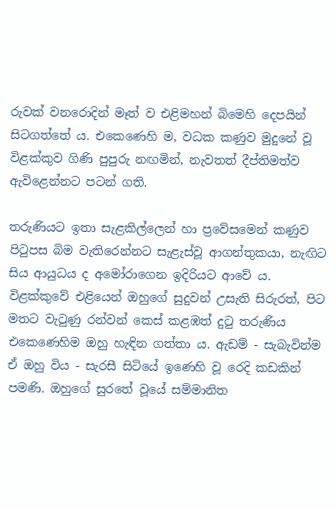රුවක් වනරොදින් මෑත් ව එළිමහන් බිමෙහි ‌දෙපයින් සිටගත්තේ ය. එකෙණෙහි ම, වධක කණුව මුදුනේ වූ විළක්කුව ගිණි පුපුරු නඟමින්, නැවතත් දීප්තිමත්ව ඇවිළෙන්නට පටන් ගති.

තරුණියට ඉතා සැළකිල්ලෙන් හා ප්‍රවේසමෙන් කණුව පිටුපස බිම වැතිරෙන්නට සැළැස්වූ ආගන්තුකයා, නැඟිට සිය ආයුධය ද අමෝරාගෙන ඉදිරියට ආවේ ය. විළක්කුවේ එළියෙන් ඔහුගේ සුදුවන් උසැති සිරුරත්, පිට මතට වැටුණු රන්වන් ‌කෙස් කළඹත් දුටු තරුණිය එකෙණෙහිම ඔහු හැඳින ගත්තා ය. ඇඩම් - සැබැවින්ම ඒ ඔහු විය - සැරසී සිටියේ ඉණෙහි වූ රෙදි කඩකින් පමණි. ඔහුගේ සුරතේ වූයේ සම්මානිත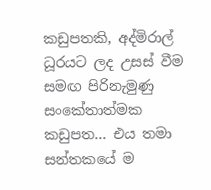කඩුපතකි, අද්මිරාල් ධූරයට ලද උසස් වීම සමඟ පිරිනැමුණු සංකේතාත්මක කඩුපත... එය තමා සන්තකයේ ම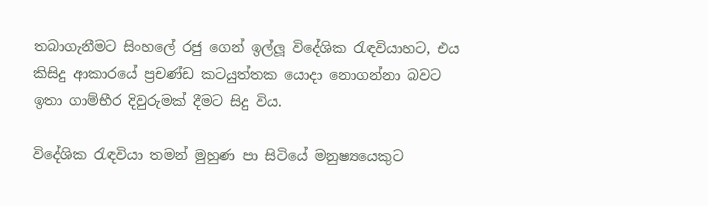තබාගැනීමට සිංහලේ රජු ගෙන් ඉල්ලූ විදේශික රැඳවියාහට, එය කිසිදු ආකාරයේ ප්‍රචණ්ඩ කටයුත්තක යොදා නොගන්නා බවට ඉතා ගාම්භීර දිවුරුමක් දීමට සිදු විය.

විදේශික රැඳවියා තමන් මුහුණ පා සිටි‌යේ මනුෂ්‍යයෙකුට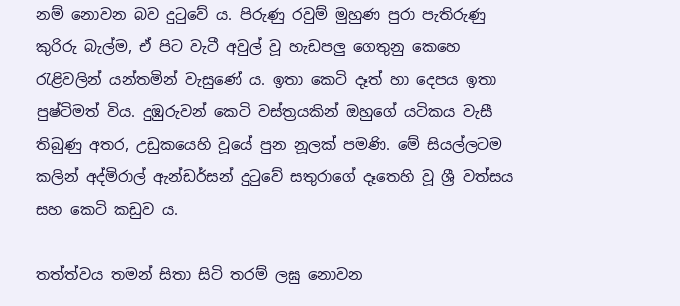නම් ‌නොවන බව දුටුවේ ය. පිරුණු රවුම් මුහුණ පුරා පැතිරුණු කුරිරු බැල්ම, ඒ පිට වැටී අවුල් වූ ‌හැඩපලු ‌ගෙතුනු කෙහෙ රැළිවලින් යන්තමින් වැසුණේ ය. ඉතා ‌කෙටි දෑත් හා ‌දෙපය ඉතා පුෂ්ටිමත් විය. දුඹුරුවන් ‌කෙටි වස්ත්‍රයකින් ඔහුගේ යටිකය වැසී තිබුණු අතර, උඩුක‌යෙහි වූයේ පුන නූලක් පමණි. මේ සියල්ලටම කලින් අද්මිරාල් ඇන්ඩර්සන් දුටුවේ සතුරාගේ දෑතෙහි වූ ශ්‍රී වත්සය සහ ‌කෙටි කඩුව ය.

තත්ත්වය තමන් සිතා සිටි තරම් ලඝු ‌නොවන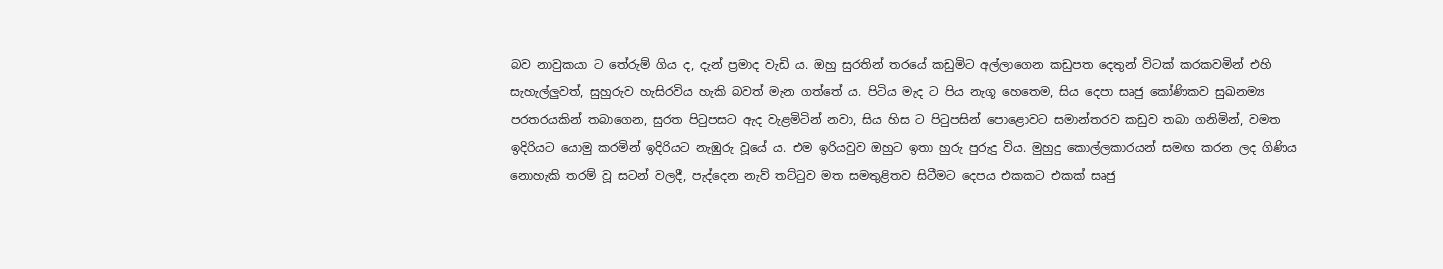බව ‌නාවුකයා ට තේරුම් ගිය ද, දැන් ප්‍රමාද වැඩි ය. ඔහු සුරතින් තරයේ කඩුමිට අල්ලාගෙන කඩුපත ‌දෙතුන් විටක් කරකවමින් එහි සැහැල්ලුවත්, සුහුරුව හැසිරවිය හැකි බවත් මැන ගත්තේ ය. පිටිය මැද ට පිය නැගූ ‌හෙතෙම, සිය ‌දෙපා සෘජු කෝණිකව සුඛනම්‍ය පරතරයකින් තබාගෙන, සුරත පිටුපසට ඇද වැළමිටින් නවා, සිය හිස ට පිටුපසින් ‌පොළ‌ොවට සමාන්තරව කඩුව තබා ගනිමින්, වමත ඉදිරියට ‌යොමු කරමින් ඉදිරියට නැඹුරු වූයේ ය. එම ඉරියවුව ඔහුට ඉතා හුරු පුරුදු විය. මුහුදු කොල්ලකාරයන් සමඟ කරන ලද ගිණිය නොහැකි තරම් වූ සටන් වලදී, පැද්දෙන නැව් තට්ටුව මත සමතුළිතව සිටීමට දෙපය එකකට එකක් සෘජු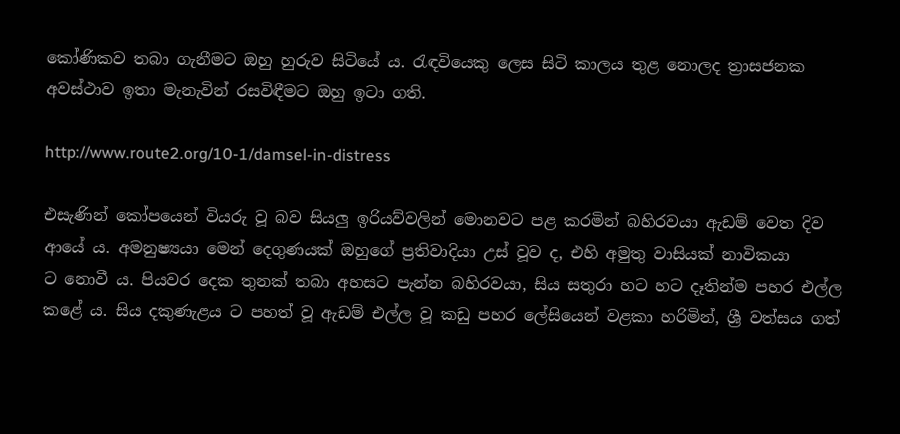කෝණිකව තබා ගැනීමට ඔහු හුරුව සිටියේ ය. රැඳවියෙකු ලෙස සිටි කාලය තුළ නොලද ත්‍රාසජනක අවස්ථාව ඉතා මැනැවින් රසවිඳීමට ඔහු ඉටා ගති.

http://www.route2.org/10-1/damsel-in-distress

එසැණින් ‌කෝපයෙන් වියරු වූ බව සියලු ඉරියව්වලින් මොනවට පළ කරමින් බහිරවයා ඇඩම් ‌වෙත දිව ආයේ ය. අමනුෂ්‍යයා ‌මෙන් ‌දෙගුණයක් ඔහුගේ ප්‍රතිවාදියා උස් වූව ද, එහි අමුතු වාසියක් නාවිකයා ට ‌නොවී ය. පියවර ‌දෙක තුනක් තබා අහසට පැන්න බහිරවයා, සිය සතුරා හට හට දෑතින්ම පහර එල්ල කළේ ය. සිය දකුණැළය ට පහත් වූ ඇඩම් එල්ල වූ කඩු පහර ‌ලේසියෙන් වළකා හරිමින්, ශ්‍රී වත්සය ගත්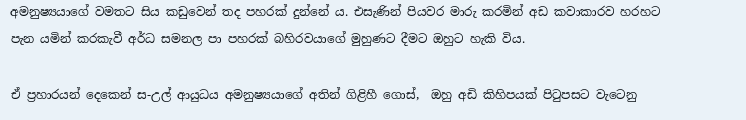අමනුෂ්‍යයාගේ වමතට සිය කඩුවෙන් තද පහරක් දුන්නේ ය. එසැණින් පියවර මාරු කරමින් අඩ කවාකාරව හරහට පැන යමින් කරකැවී අර්ධ සමනල පා පහරක් බහිරවයාගේ මුහුණට දීමට ඔහුට හැකි විය.

ඒ ප්‍රහාරයන් ‌දෙකෙන් ස-උල් ආයුධය අමනුෂ්‍යයාගේ අතින් ගිළිහී ‌ගොස්,  ඔහු අඩි කිහිපයක් පිටුපසට වැටෙනු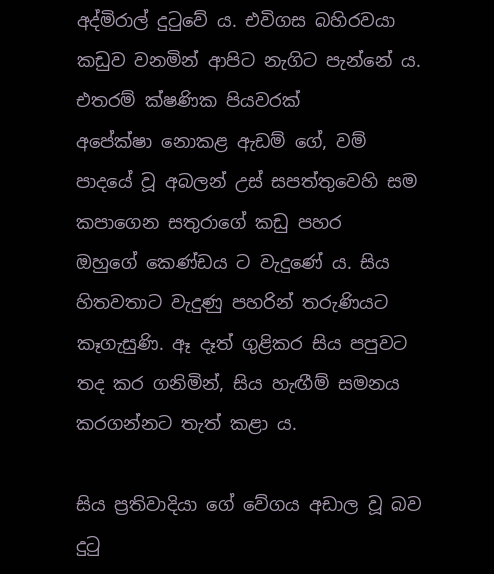අද්මිරාල් දුටුවේ ය. එවිගස බහිරවයා කඩුව වනමින් ආපිට නැගිට පැන්නේ ය. එතරම් ක්ෂණික පියවරක්  අපේක්ෂා ‌නොකළ ඇඩම් ‌ගේ, වම් පාදයේ වූ අබලන් උස් සපත්තුවෙහි සම කපාගෙන සතුරාගේ කඩු පහර ඔහුගේ ‌කෙණ්ඩය ට වැදුණේ ය. සිය හිතවතාට වැදුණු පහරින් තරුණියට කෑගැසුණි. ඈ දෑත් ගුළිකර සිය පපුවට තද කර‌ ‌ගනිමින්, සිය හැඟීම් සමනය කරගන්නට තැත් කළා ය.

සිය ප්‍රතිවාදියා ‌ගේ ‌වේගය අඩාල වූ බව දුටු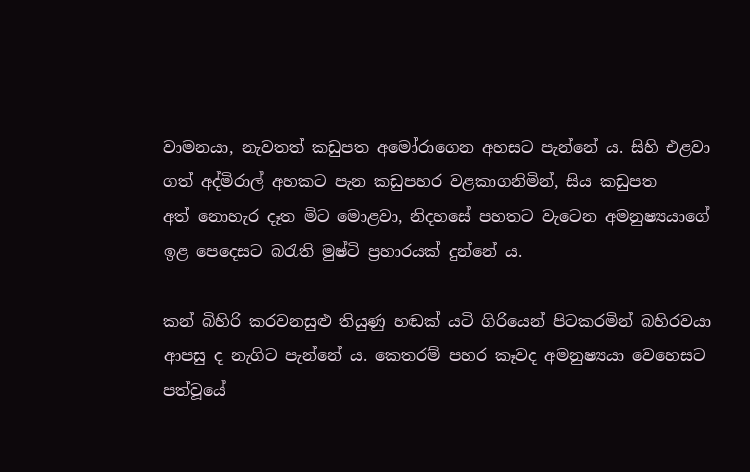වාමනයා, නැවතත් කඩුපත අමෝරාගෙන අහසට පැන්නේ ය. සිහි එළවා ගත් අද්මිරාල් අහකට පැන කඩුපහර වළකාගනිමින්, සිය කඩුපත අත් ‌නොහැර දෑත මිට ‌මොළවා, නිදහසේ පහතට වැටෙන අමනුෂ්‍යයාගේ ඉළ ‌පෙදෙසට බරැති මුෂ්ටි ප්‍රහාරයක් දුන්නේ ය.

කන් බිහිරි කරවනසුළු තියුණු හඬක් යටි ගිරියෙන් පිටකරමින් බහිරවයා ආපසු ද නැගිට පැන්නේ ය. කෙතරම් පහර කෑවද අමනුෂ්‍යයා ‌වෙහෙසට පත්වූයේ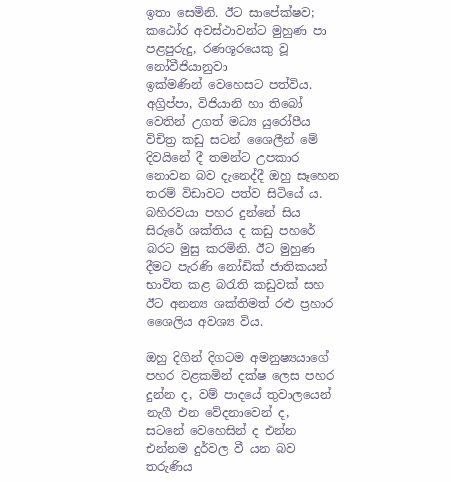ඉතා ‌සෙමිනි. ඊට සාපේක්ෂව; කඨෝර අවස්ථාවන්ට මුහුණ පා පළපුරුදු, රණශූර‌යෙකු වූ නෝවීජියානුවා ඉක්මණින් ‌වෙහෙසට පත්විය. අග්‍රිප්පා, විජියානි හා තිබෝ වෙතින් උගත් මධ්‍ය යුරෝපීය විචිත්‍ර කඩු සටන් ශෛලීන් මේ දිවයිනේ දී තමන්ට උපකාර නොවන බව දැනෙද්දී ඔහු සෑහෙන තරම් විඩාවට පත්ව සිටියේ ය. බහිරවයා පහර දුන්නේ සිය සිරුරේ ශක්තිය ද කඩු පහරේ බරට මුසු කරමිනි. ඊට මුහුණ දීමට පැරණි නෝඩික් ජාතිකයන් භාවිත කළ බරැති කඩුවක් සහ ඊට අනන්‍ය ශක්තිමත් රළු ප්‍රහාර ශෛලිය අවශ්‍ය විය.

ඔහු දිගින් දිගටම අමනුෂ්‍යයාගේ පහර වළකමින් දක්ෂ ‌ලෙස පහර දුන්න ද, වම් පාදයේ තුවාලයෙන් නැගී එන ‌වේදනාවෙන් ද, සටනේ ‌වෙහෙසින් ද එන්න එන්නම දුර්වල වී යන බව තරුණිය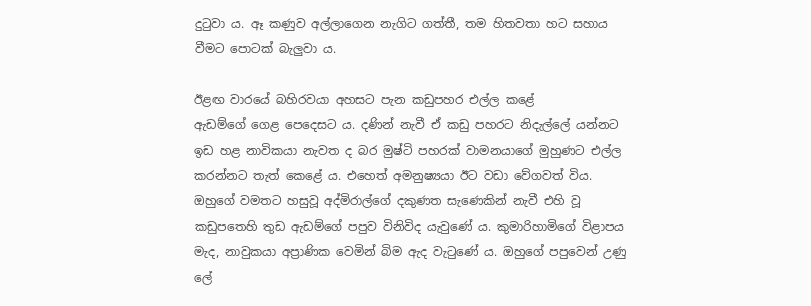දුටුවා ය. ඈ කණුව අල්ලාගෙන නැගිට ගත්තී, තම හිතවතා හට සහාය වීමට ‌පොටක් බැලුවා ය.

ඊළඟ වාරයේ බහිරවයා අහසට පැන කඩුපහර එල්ල කළේ ඇඩම්ගේ ‌ගෙළ ‌පෙදෙසට ය. දණින් නැවී ඒ කඩු පහරට නිදැල්ලේ යන්නට ඉඩ හළ නාවිකයා නැවත ද බර මුෂ්ටි පහරක් වාමනයාගේ මුහුණට එල්ල කරන්නට තැත් ක‌ෙළේ ය. එහෙත් අමනුෂ්‍යයා ඊට වඩා ‌වේගවත් විය. ඔහුගේ වමතට හසුවූ අද්මිරාල්ගේ දකුණත සැණෙකින් නැවී එහි වූ කඩුපතෙහි තුඩ ඇඩම්ගේ පපුව විනිවිද යැවුණේ ය. කුමාරිහාමිගේ විළාපය මැද, නාවුකයා අප්‍රාණික ‌වෙමින් බිම ඇද වැටුණේ ය. ඔහුගේ පපුවෙන් උණු ලේ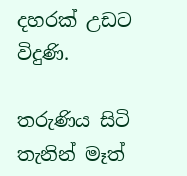දහරක් උඩට විදුණි.

තරුණිය සිටි තැනින් මෑත්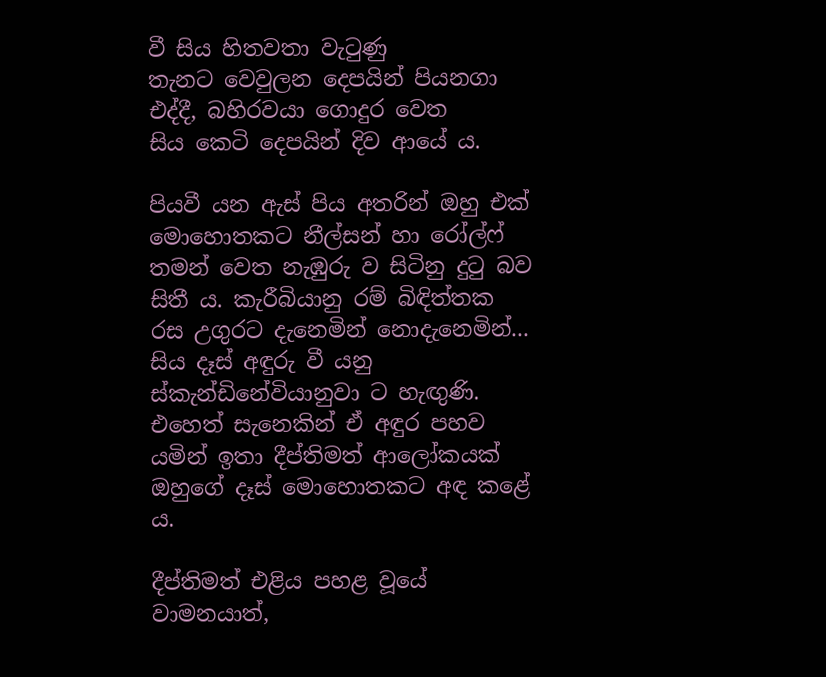වී සිය හිතවතා වැටුණු තැනට ‌වෙවුලන දෙපයින් පියනගා එද්දී, බහිරවයා ‌ගොදුර ‌වෙත සිය ‌කෙටි ‌දෙපයින් දිව ආයේ ය.

පියවී යන ඇස් පිය අතරින් ඔහු එක් මොහොතකට නීල්සන් හා රෝල්ෆ් තමන් වෙත නැඹුරු ව සිටිනු දුටු බව සිතී ය. කැරීබියානු රම් බිඳිත්තක රස උගුරට දැනෙමින් නොදැනෙමින්... සිය දෑස් අඳුරු වී යනු ස්කැන්ඩිනේවියානුවා ට හැඟුණි.  එහෙත් සැනෙකින් ඒ අඳුර පහව යමින් ඉතා දීප්තිමත් ආලෝකයක් ඔහුගේ දෑස් ‌මොහොතකට අඳ කළේ ය.

දීප්තිමත් එළිය ‌පහළ වූයේ වාමනයාත්,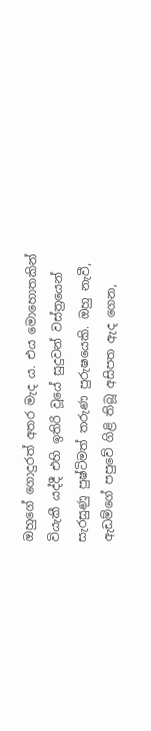ඔහුගේ ‌ගොදුරත් අතර මැද ය. එය මො‌හොතකින් වියැකී යද්දී එහි ඉතිරි වූයේ සුදුවන් වස්ත්‍රයෙන් සැරසුණු පුෂ්ටිමත් තරුණ පුරුෂයෙකි. ඔහු නැවී, ඇඩම්ගේ පපු‌වේ ගිළි තිබූ අසිපත ඇද ‌ගෙන,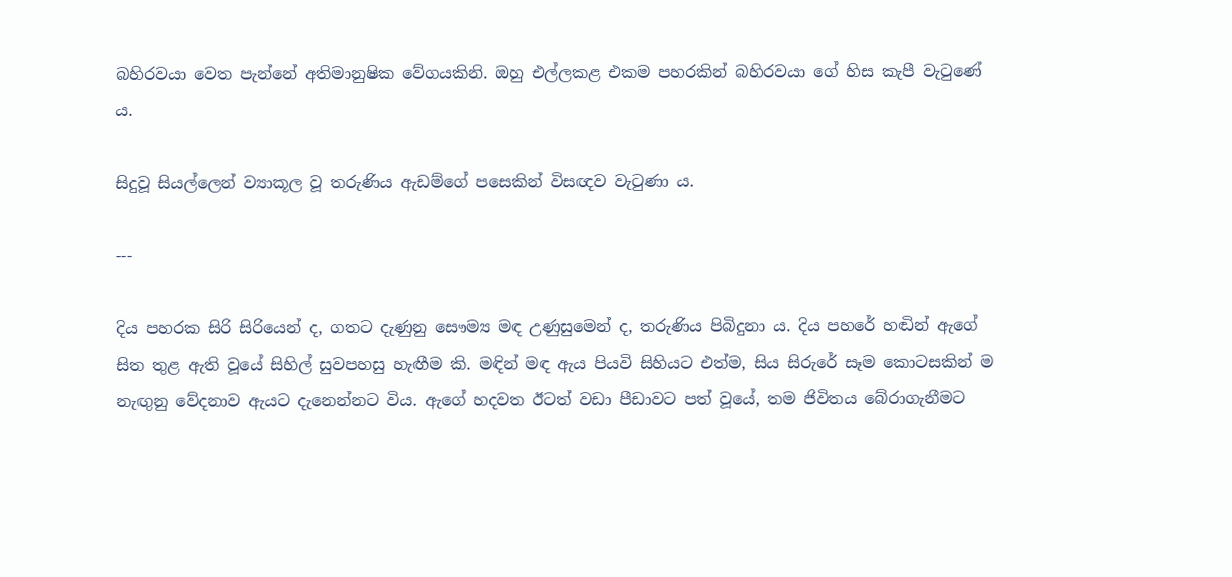බහිරවයා ‌වෙත පැන්නේ අතිමානුෂික ‌වේගයකිනි. ඔහු එල්ලකළ එකම පහරකින් බහිරවයා ‌ගේ හිස කැපී වැටුණේ ය.

සිදුවූ සියල්ලෙන් ව්‍යාකූල වූ තරුණිය ඇඩම්ගේ පසෙකින් විසඥව වැටුණා ය.

---

දිය පහරක සිරි සිරියෙන් ද, ගතට දැණුනු ‌සෞම්‍ය මඳ උණුසුමෙන් ද, තරුණිය පිබිදුනා ය. දිය පහරේ හඬින් ඇගේ සිත තුළ ඇති වූයේ සිහිල් සුවපහසු හැඟීම කි. මඳින් මඳ ඇය පියවි සිහියට එත්ම, සිය සිරුරේ සෑම ‌කොටසකින් ම නැඟුනු ‌වේදනාව ඇයට දැනෙන්නට විය. ඇගේ හදවත ඊටත් වඩා පීඩාවට පත් වූයේ, තම ජිවිතය ‌බේරාගැනීමට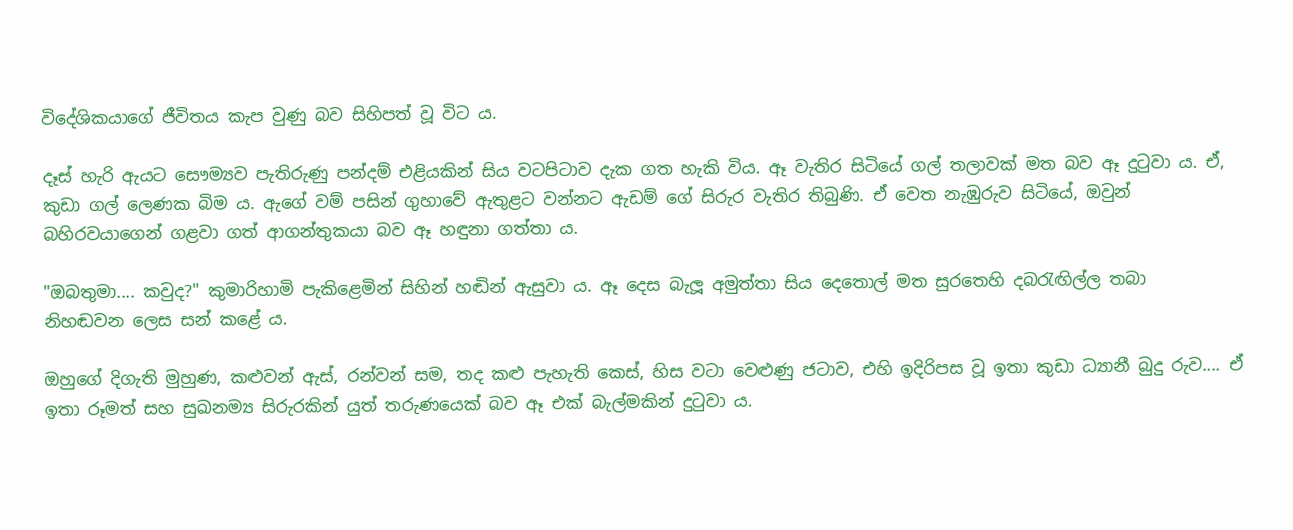විදේශිකයාගේ ජීවිතය කැප වුණු බව සිහිපත් වූ විට ය.

දෑස් හැරි ඇයට ‌සෞම්‍යව පැතිරුණු පන්දම් එළියකින් සිය වටපිටාව දැක ගත හැකි විය. ඈ වැතිර සිටියේ ගල් තලාවක් මත බව ඈ දුටුවා ය. ඒ, කුඩා ගල් ‌ලෙණක බිම ය. ඇගේ වම් පසින් ගුහාවේ ඇතුළට වන්නට ඇඩම් ‌ගේ සිරුර වැතිර තිබුණි. ඒ ‌වෙත නැඹුරුව සිටියේ, ඔවුන් බහිරවයාගෙන් ගළවා ගත් ආගන්තුකයා බව ඈ හඳුනා ගත්තා ය.

"ඔබතුමා.... කවුද?" කුමාරිහාමි පැකිළෙමින් සිහින් හඬින් ඇසුවා ය. ඈ ‌දෙස බැලූ අමුත්තා සිය ‌දෙතොල් මත සුරතෙහි දබරැඟිල්ල තබා නිහඬවන ‌ලෙස සන් කළේ ය.

ඔහුගේ දිගැති මුහුණ, කළුවන් ඇස්, රන්වන් සම, තද කළු පැහැති ‌කෙස්, හිස වටා ‌වෙළුණු ජටාව, එහි ඉදිරිපස වූ ඉතා කුඩා ධ්‍යානී බුදු රුව.... ඒ ඉතා රූමත් සහ සුඛනම්‍ය සිරුරකින් යුත් තරුණයෙක් බව ඈ එක් බැල්මකින් දුටුවා ය.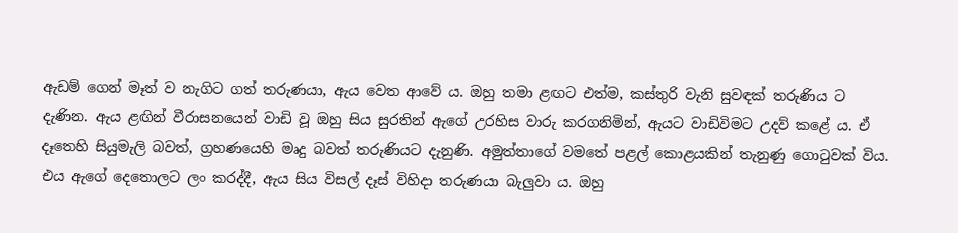ඇඩම් ‌ගෙන් මෑත් ව නැගිට ගත් තරුණයා, ඇය ‌වෙත ආවේ ය. ඔහු තමා ළඟට එත්ම, කස්තුරි වැනි සුවඳක් තරුණිය ට දැණින. ඇය ළඟින් වීරාසනයෙන් වාඩි වූ ඔහු සිය සුරතින් ඇගේ උරහිස වාරු කරගනිමින්, ඇයට වාඩිවිමට උදව් කළේ ය. ඒ දෑ‌තෙහි සියුමැලි බවත්, ග්‍රහණයෙහි මෘදු බවත් තරුණියට දැනුණි. අමුත්තාගේ වමතේ ‌පළල් ‌කොළයකින් තැනුණු ‌ගොටුවක් විය. එය ඇගේ ‌දෙතොලට ලං කරද්දී, ඇය සිය විසල් දෑස් විහිදා තරුණයා බැලුවා ය. ඔහු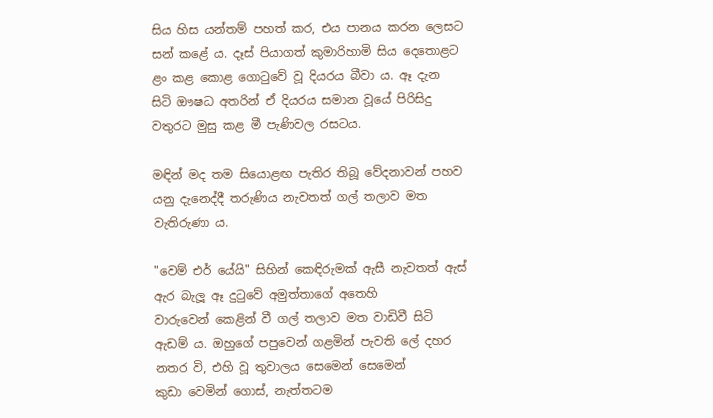සිය හිස යන්තම් ‌පහත් කර, එය පානය කරන ‌ලෙසට සන් කළේ ය. දෑස් පියාගත් කුමාරිහාමි සිය ‌දෙතොළට ළං කළ ‌කොළ ‌ගොටුවේ වූ දියරය බීවා ය. ඈ දැන සිටි ‌ඖෂධ අතරින් ඒ දියරය සමාන වූයේ පිරිසිදු වතුරට මුසු කළ මී පැණිවල රසටය.

මඳින් මද තම සියොළඟ පැතිර තිබූ ‌වේදනාවන් පහව යනු දැනෙද්දී තරුණිය නැවතත් ගල් තලාව මත වැතිරුණා ය.

"වෙම් එර් යේයි" සිහින් කෙඳිරුමක් ඇසී නැවතත් ඇස් ඇර බැලූ ඈ දුටුවේ අමුත්තාගේ අතෙහි වාරුවෙන් ‌කෙළින් වී ගල් තලාව මත වාඩිවී සිටි ඇඩම් ය. ඔහුගේ පපුවෙන් ගළමින් පැවති ‌ලේ දහර නතර වි, එහි වූ තුවාලය ‌සෙමෙන් ‌සෙමෙන් කුඩා ‌වෙමින් ‌ගොස්, නැත්තටම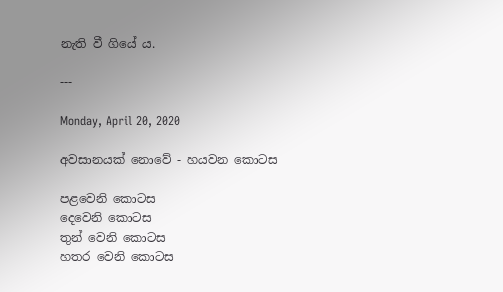නැති වී ගියේ ය.

---

Monday, April 20, 2020

අවසානයක් ‌නොවේ - හයවන ‌කොටස

පළවෙනි කොටස
දෙවෙනි කොටස
තුන් වෙනි කොටස
හතර වෙනි කොටස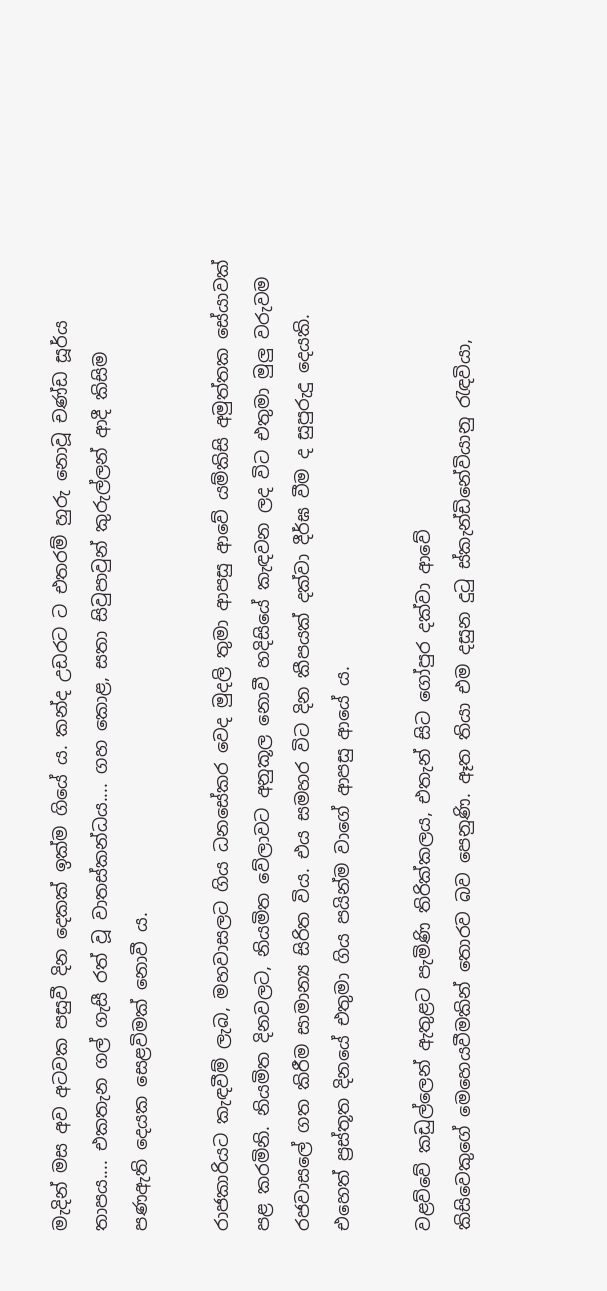මැදින් මස අව අටවක පසුවී දින ‌දෙකක් ඉක්ම ගියේ ය. කන්ද උඩරට ට එතරම් හුරු ‌නොවූ චණ්ඩ සූර්ය තාපය.... එකතැන ගල් ගැසී රත් වූ වාතස්කන්ධය.... ගහ ‌කොළ, සතා සිවුපාවුන් කුරුල්ලන් ආදී කිසිම පණඇති ‌දෙයක ‌සෙළවිමක් ‌නොවී ය.

රාජකාරියට කැඳවීම් ලැබ, මහවාසලට ගිය ධනසේකර ‌වෙද මුදලි තුමා ආපසු ආවේ යම්කිසි අමුත්තක ‌සේයාවක් පළ කරමිනි. නියමිත දිනවලට, නියමිත ‌වේලාවට අනුකූල ‌නොවී හදිසියේ කැඳවන ලද විට එතුමා මුලු වරුවම රජවාසලේ ගත කිරීම සාමාන්‍ය සිරිත විය. එය සමහර විට දින කීපයක් දක්වා දීර්ඝ වීම ද සුපුරුදු ‌දෙයකි. එහෙත් ප්‍රස්තූත දිනයේ එතුමා ගිය පයින්ම වාගේ ආපසු ආයේ ය.

වළව්වේ කඩුල්ලෙන් ඇතුළ‌ට පැමිණි තිරික්කලය, එතැන් සිට ‌ගෝපුර දක්වා ආවේ කිසිවෙකුගේ ‌මෙහෙයවීමකින් ‌තොරව බව ‌පෙනුණි. ඈත තියා එම දසුන දුටු ස්කැන්ඩිනේවියානු රැඳවියා,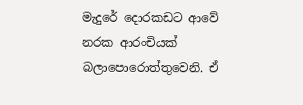මැදුරේ ‌දොරකඩට ආවේ නරක ආරංචියක් බලාපොරොත්තුවෙනි. ඒ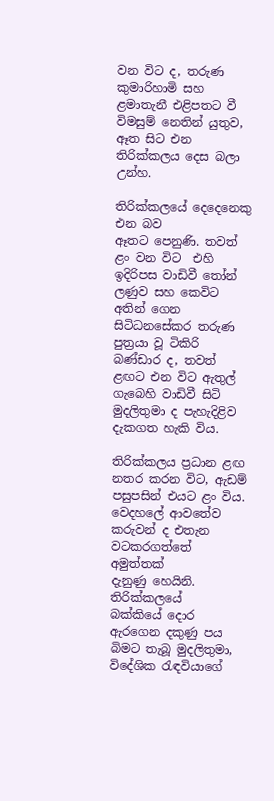වන විට ද, තරුණ කුමාරිහාමි සහ ළමාතැනී එළිපතට වී විමසුම් ‌නෙතින් යුතුව, ඈත සිට එන තිරික්කලය ‌දෙස බලා උන්හ.

තිරික්කලයේ ‌දෙදෙනෙකු එන බව ඈතට ‌පෙනුණි. තවත් ළං වන විට  එහි ඉදිරිපස වාඩිවී ‌තෝන් ලණුව සහ ‌කෙවිට අතින් ‌ගෙන සිටිධනසේකර තරුණ පුත්‍රයා වූ ටිකිරි බණ්ඩාර ද, තවත් ළඟට එන විට ඇතුල් ගැබෙහි වාඩිවී සිටි මුදලිතුමා ද පැහැදිළිව දැකගත හැකි විය.

තිරික්කලය ප්‍රධාන ළඟ නතර කරන විට, ඇඩම් පසුපසින් එයට ළං විය. වෙදහලේ ආවතේව කරුවන් ද එතැන වටකරගත්තේ අමුත්තක් දැනුණු ‌හෙයිනි. තිරික්කලයේ බක්කියේ ‌දොර ඇරගෙන දකුණු පය බිමට තැබූ මුදලිතුමා, විදේශික රැඳවියාගේ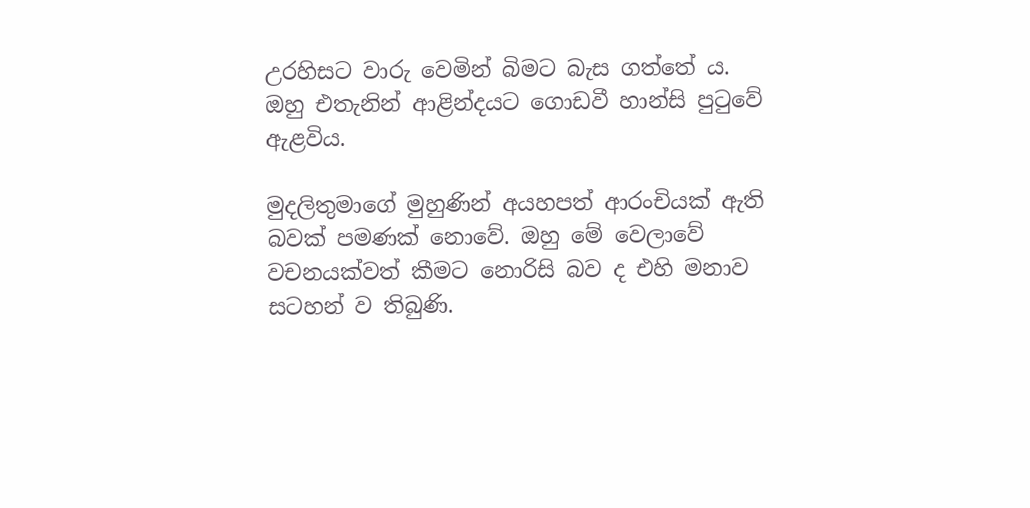උරහිසට වාරු ‌වෙමින් බිමට බැස ගත්තේ ය. ඔහු එතැනින් ආළින්දයට ‌ගොඩවී හාන්සි පුටුවේ ඇළවිය.

මුදලිතුමාගේ මුහුණින් අයහපත් ආරංචියක් ඇති බවක් පමණක් ‌නොවේ. ඔහු ‌මේ ‌වෙලාවේ වචනයක්වත් කීමට ‌නොරිසි බව ද එහි මනාව සටහන් ව තිබුණි.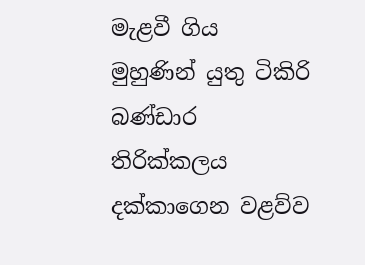මැළවී ගිය මුහුණින් යුතු ටිකිරි බණ්ඩාර තිරික්කලය දක්කාගෙන වළව්ව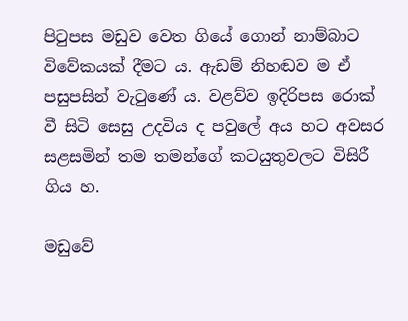පිටුපස මඩුව ‌වෙත ගියේ ‌ගොන් නාම්බාට විවේකයක් දීමට ය. ඇඩම් නිහඬව ම ඒ පසුපසින් වැටුණේ ය. වළව්ව ඉදිරිපස ‌රොක් වී සිටි ‌සෙසු උදවිය ද පවුලේ අය හට අවසර සළසමින් තම තමන්ගේ කටයුතුවලට විසිරී ගිය හ.

මඩුවේ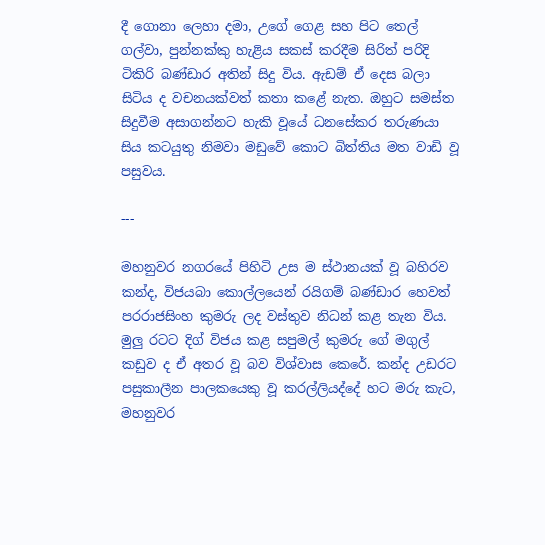දී ‌ගොනා ‌ලෙහා දමා, උගේ ‌ගෙළ සහ පිට ‌තෙල් ගල්වා, පුන්නක්කු හැළිය සකස් කරදීම සිරිත් පරිදි ටිකිරි බණ්ඩාර අතින් සිදු විය. ඇඩම් ඒ ‌දෙස බලා සිටිය ද වචනයක්වත් කතා කළේ නැත. ඔහුට සමස්ත සිදුවීම අසාගන්නට හැකි වූයේ ධනසේකර තරුණයා සිය කටයුතු නිමවා මඩුවේ ‌කොට බිත්තිය මත වාඩි වූ පසුවය.

---

මහනුවර නගරයේ පිහිටි උස ම ස්ථානයක් වූ බහිරව කන්ද, විජයබා ‌කොල්ලයෙන් රයිගම් බණ්ඩාර හෙවත් පරරාජසිංහ කුමරු ලද වස්තුව නිධන් කළ තැන විය. මුලු රටට දිග් විජය කළ සපුමල් කුමරු ‌ගේ මගුල් කඩුව ද ඒ අතර වූ බව විශ්වාස ‌කෙරේ. කන්ද උඩරට පසුකාලීන පාලකයෙකු වූ කරල්ලියද්දේ හට මරු කැට, මහනුවර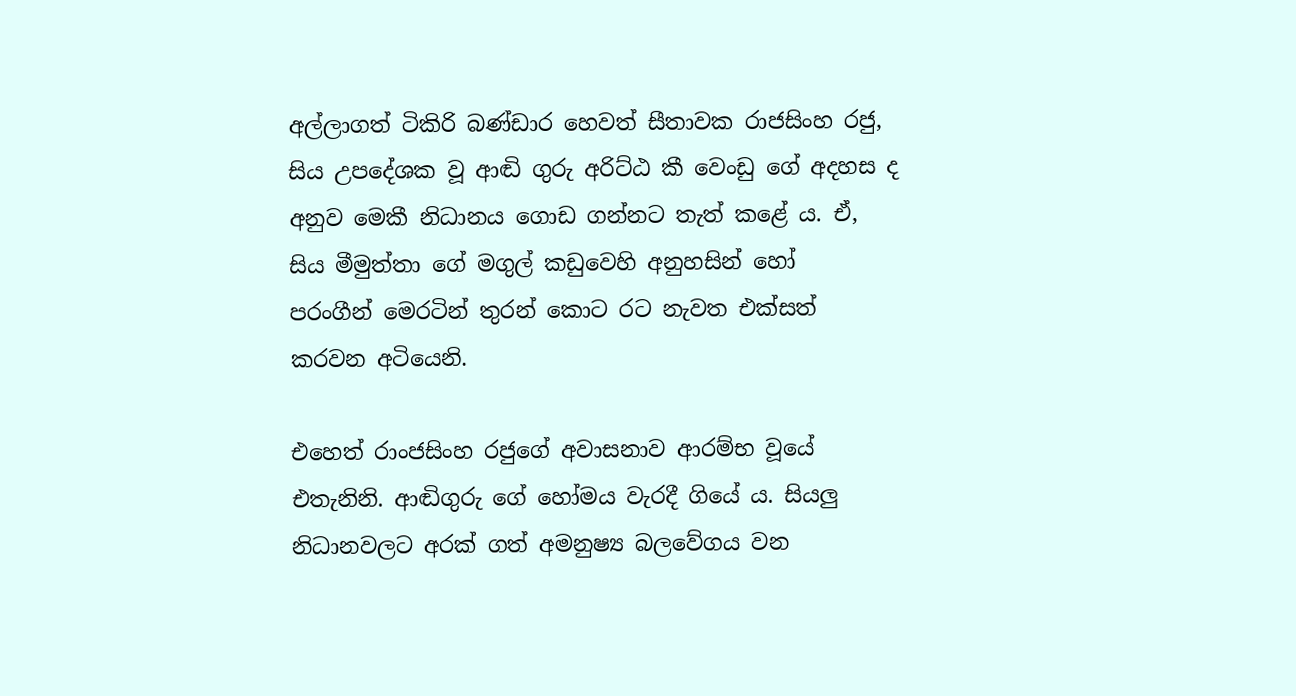අල්ලාගත් ටිකිරි බණ්ඩාර ‌හෙවත් සීතාවක රාජසිංහ රජු, සිය උපදේශක වූ ආඬි ගුරු අරිට්ඨ කී ‌වෙංඩු ‌ගේ අදහස ද අනුව ‌මෙකී නිධානය ‌ගොඩ ගන්නට තැත් කළේ ය. ඒ, සිය මීමුත්තා ‌ගේ මගුල් කඩුවෙහි අනුහසින් ‌හෝ පරංගීන් ‌මෙරටින් තුරන් ‌කොට රට නැවත එක්සත් කරවන අටියෙනි.

එහෙත් රාංජසිංහ රජුගේ අවාසනාව ආරම්භ වූයේ එතැනිනි. ආඬිගුරු ‌ගේ ‌හෝමය වැරදී ගියේ ය. සියලු නිධානවලට අරක් ගත් අමනුෂ්‍ය බලවේගය වන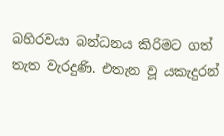බහිරවයා බන්ධනය කිරිමට ගත් තැත වැරදුණි. එතැන වූ යකැදුරන්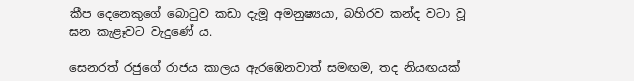කීප ‌දෙනෙකුගේ ‌බොටුව කඩා දැමූ අමනුෂ්‍යයා, බහිරව කන්ද වටා වූ ඝන කැළෑවට වැදුණේ ය.

සෙනරත් රජුගේ රාජය කාලය ඇරඹෙනවාත් සමඟම, තද නියඟයක්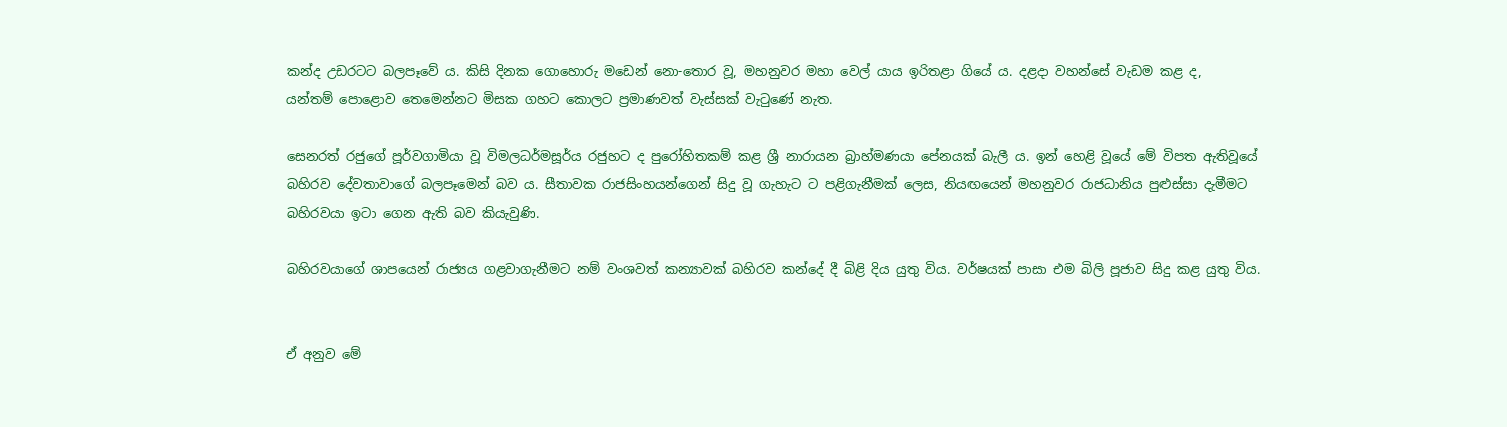කන්ද උඩරටට බලපෑවේ ය. කිසි දිනක ‌ගොහොරු මඩෙන් ‌නො-තොර ‌වූ, මහනුවර මහා ‌වෙල් යාය ඉරිතළා ගියේ ය. දළදා වහන්සේ වැඩම කළ ද, යන්තම් ‌පොළ‌ොව ‌තෙමෙන්නට මිසක ගහට ‌කොලට ප්‍රමාණවත් වැස්සක් වැටුණේ නැත.

සෙනරත් රජුගේ පූර්වගාමියා වූ විමලධර්මසූර්ය රජුහට ද පුරෝහිතකම් කළ ශ්‍රී නාරායන බ්‍රාහ්මණයා ‌පේනයක් බැලී ය. ඉන් ‌හෙළි වූයේ ‌මේ විපත ඇතිවූයේ බහිරව ‌දේවතාවාගේ බලපෑමෙන් බව ය. සීතාවක රාජසිංහයන්ගෙන් සිදු වූ ගැහැට ට පළිගැනීමක් ‌ලෙස, නියඟයෙන් මහනුවර රාජධානිය පුළුස්සා දැමීමට බහිරවයා ඉටා ‌ගෙන ඇති බව කියැවුණි.

බහිරවයාගේ ශාපයෙන් රාජ්‍යය ගළවාගැනීමට නම් වංශවත් කන්‍යාවක් බහිරව කන්දේ දී බිළි දිය යුතු විය. වර්ෂයක් පාසා එම බිලි පූජාව සිදු කළ යුතු විය.


ඒ අනුව මේ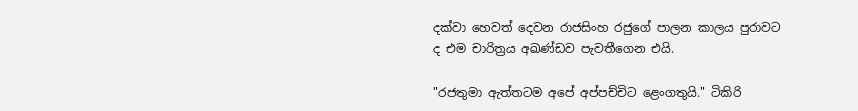දක්වා ‌හෙවත් ‌දෙවන රාජසිංහ රජුගේ පාලන කාලය පුරාවට ද ‌එම චාරිත්‍රය අඛණ්ඩව පැවතීගෙන එයි.

"රජතුමා ඇත්තටම අපේ අප්පච්චිට ‌ළෙංගතුයි." ටිකිරි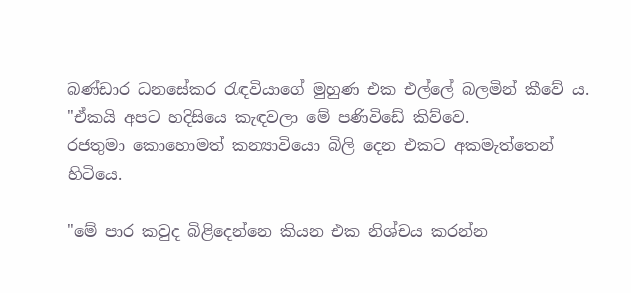බණ්ඩාර ධනසේකර රැඳවියාගේ මුහුණ එක එල්ලේ බලමින් කීවේ ය. "ඒකයි අපට හදිසියෙ කැඳවලා ‌මේ පණිවිඩේ කිව්වෙ. රජතුමා ‌කොහොමත් කන්‍යාවියො බිලි ‌දෙන එකට අකමැත්තෙන් හිටියෙ.

"මේ පාර කවුද බිළිදෙන්නෙ කියන එක නිශ්චය කරන්න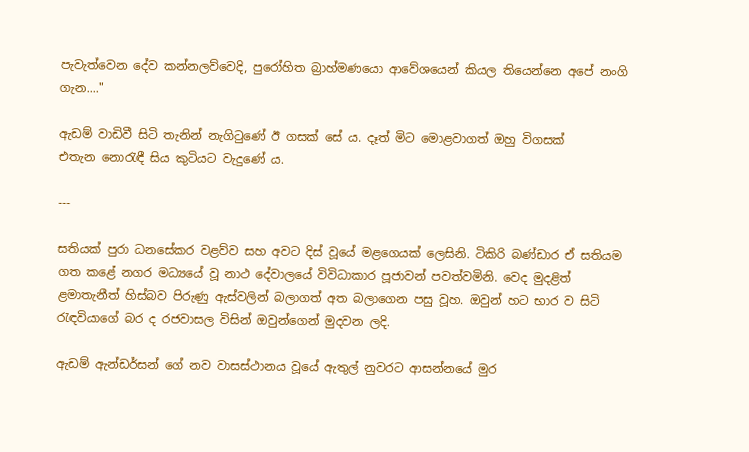පැවැත්වෙන ‌දේව කන්නලව්වෙදි, පුරෝහිත බ්‍රාහ්මණයො ආවේශයෙන් කියල තියෙන්නෙ අපේ නංගි ගැන...."

ඇඩම් වාඩිවී සිටි තැනින් නැගිටුණේ ඊ ගසක් ‌සේ ය. දෑත් මිට ‌මොළවාගත් ඔහු විගසක් එතැන ‌නොරැඳී සිය කුටියට වැදුණේ ය.

---

සතියක් පුරා ධනසේකර වළව්ව සහ අවට දිස් වූයේ මළගෙයක් ‌ලෙසිනි. ටිකිරි බණ්ඩාර ඒ සතියම ගත කළේ නගර මධ්‍යයේ වූ නාථ ‌දේවාලයේ විවිධාකාර පූජාවන් පවත්වමිනි. වෙද මුදළිත් ළමාතැනීත් හිස්බව පිරුණු ඇස්වලින් බලාගත් අත බලාගෙන පසු වූහ. ඔවුන් හට භාර ව සිටි රැඳවියා‌ගේ බර ද රජවාසල විසින් ඔවුන්ගෙන් මුදවන ලදි.

ඇඩම් ඇන්ඩර්සන් ‌ගේ නව වාසස්ථානය වූයේ ඇතුල් නුවරට ආසන්නයේ මුර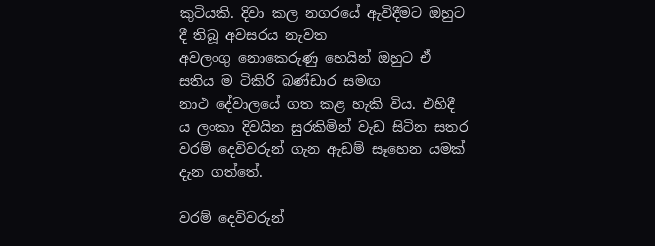කුටියකි. දිවා කල නගරයේ ඇවිදීමට ඔහුට දී තිබූ අවසරය නැවත අවලංගු ‌නොකෙරුණු ‌හෙයින් ඔහුට ඒ සතිය ම ටිකිරි බණ්ඩාර සමඟ නාථ ‌දේවාලයේ ගත කළ හැකි විය. එහිදී ය ‌ලංකා දිවයින සුරකිමින් වැඩ සිටින සතර වරම් ‌දෙවිවරුන් ගැන ඇඩම් සෑහෙන යමක් දැන ගත්තේ.

වරම් ‌දෙවිවරුන්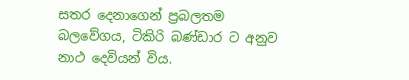සතර ‌දෙනාගෙන් ප්‍රබලතම බලවේගය, ටිකිරි බණ්ඩාර ට අනුව නාථ ‌දෙවියන් විය.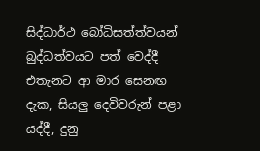සිද්ධාර්ථ ‌බෝධිසත්ත්වයන් බුද්ධත්වයට පත් ‌වෙද්දී එතැනට ආ මාර ‌සෙනඟ දැක, සියලු ‌දෙවිවරුන් පළා යද්දී, දුනු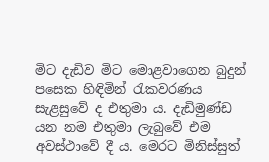මිට දැඩිව මිට ‌මොළවාගෙන බුදුන් පසෙක හිඳිමින් රැකවරණය සැළසුවේ ද එතුමා ය. දැඩිමුණ්ඩ යන නම එතුමා ලැබුවේ එම අවස්ථා‌වේ දී ය. මෙරට මිනිස්සුත්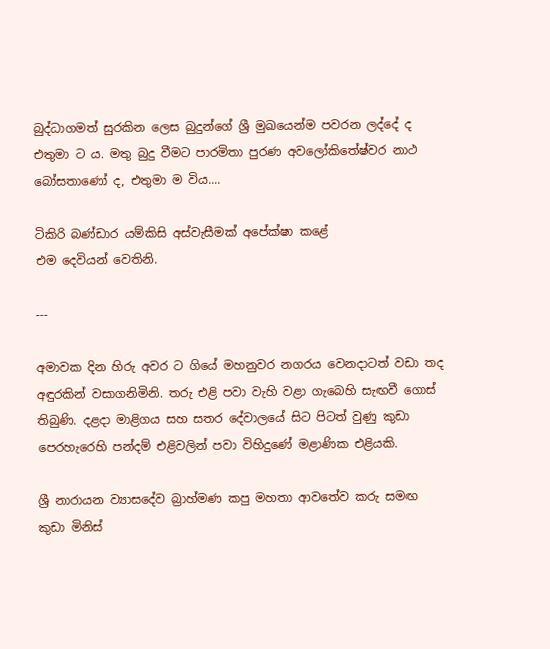බුද්ධාගමත් සුරකින ‌ලෙස බුදුන්ගේ ශ්‍රී මුඛයෙන්ම පවරන ලද්දේ ද එතුමා ට ය. මතු බුදු වීමට පාරමිතා පුරණ අවලෝකිතේෂ්වර නාථ බෝසතාණෝ ද, එතුමා ම විය....

ටිකිරි බණ්ඩාර යම්කිසි අස්වැසීමක් අපේක්ෂා කළේ එම ‌දෙවියන් ‌වෙතිනි.

---

අමාවක දින හිරු අවර ට ගියේ මහනුවර නගරය වෙනදාටත් වඩා තද අඳුරකින් වසාගනිමිනි. තරු එළි පවා වැහි වළා ගැබෙහි සැඟවී ගොස් තිබුණි. දළදා මාළිගය සහ සතර දේවාලයේ සිට පිටත් වුණු කුඩා පෙරහැරෙහි පන්දම් එළිවලින් පවා විහිදුණේ මළාණික එළියකි.

ශ්‍රී නාරායන ව්‍යාසදේව බ්‍රාහ්මණ කපු මහතා ආවතේව කරු සමඟ කුඩා මිනිස්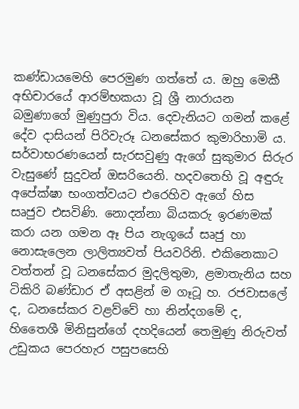කණ්ඩායමෙහි පෙරමුණ ගත්තේ ය. ඔහු මෙකී අභිචාරයේ ආරම්භකයා වූ ශ්‍රී නාරායන බමුණාගේ මුණුපුරා විය. දෙවැනියට ගමන් කළේ දේව දාසියන් පිරිවැරූ ධනසේකර කුමාරිහාමි ය. සර්වාභරණයෙන් සැරසවුණු ඇගේ සුකුමාර සිරුර වැසුණේ සුදුවන් ඔසරියෙනි. හදවතෙහි වූ අඳුරු අපේක්ෂා භංගත්වයට එරෙහිව ඇගේ හිස සෘජුව එසවිණි. නොදන්නා බියකරු ඉරණමක් කරා යන ගමන ඈ පිය නැගූයේ සෘජු හා නොසැලෙන ලාලිත්‍යවත් පියවරිනි. එකිනෙකාට වත්තන් වූ ධනසේකර මුදලිතුමා, ළමාතැනිය සහ ටිකිරි බණ්ඩාර ඒ අසළින් ම ගෑටූ හ. රජවාසලේ ද, ධනසේකර වළව්වේ හා නින්දගමේ ද, හිතෛශී මිනිසුන්ගේ දහදියෙන් තෙමුණු නිරුවත් උඩුකය පෙරහැර පසුපසෙහි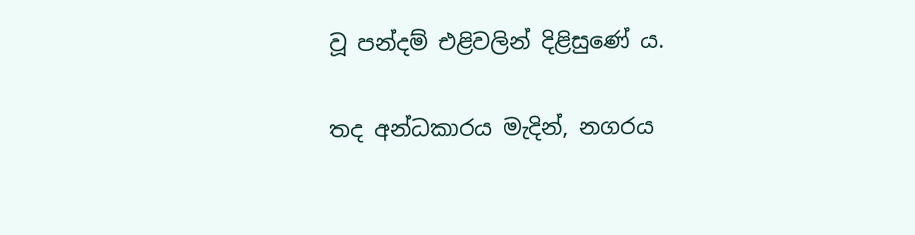වූ පන්දම් එළිවලින් දිළිසුණේ ය.

තද අන්ධකාරය මැදින්, නගරය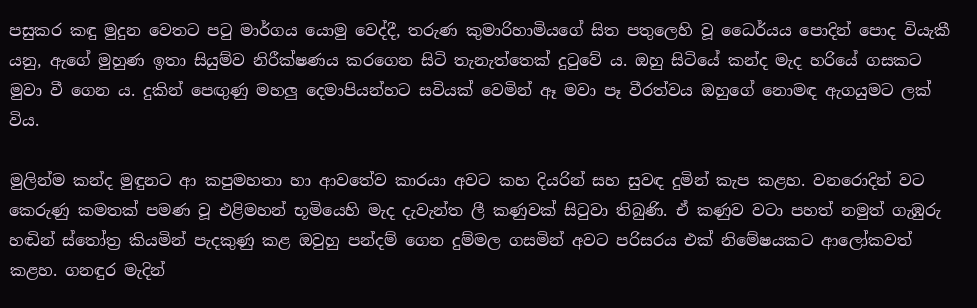පසුකර කඳු මුදුන වෙතට පටු මාර්ගය යොමු වෙද්දී, තරුණ කුමාරිහාමියගේ සිත පතුලෙහි වූ ධෛර්යය පොදින් පොද වියැකී යනු, ඇගේ මුහුණ ඉතා සියුම්ව නිරීක්ෂණය කරගෙන සිටි තැනැත්තෙක් දුටුවේ ය. ඔහු සිටියේ කන්ද මැද හරියේ ගසකට මුවා වී ගෙන ය. දුකින් පෙඟුණු මහලු දෙමාපියන්හට සවියක් වෙමින් ඈ මවා පෑ වීරත්වය ඔහුගේ නොමඳ ඇගයුමට ලක් විය.

මුලින්ම කන්ද මුඳුනට ආ කපුමහතා හා ආවතේව කාරයා අවට කහ දියරින් සහ සුවඳ දුමින් කැප කළහ. වනරොදින් වට කෙරුණු කමතක් පමණ වූ එළිමහන් භූමියෙහි මැද දැවැන්ත ලී කණුවක් සිටුවා තිබුණි. ඒ කණුව වටා පහත් නමුත් ගැඹුරු හඬින් ස්තෝත්‍ර කියමින් පැදකුණු කළ ඔවුහු පන්දම් ගෙන දුම්මල ගසමින් අවට පරිසරය එක් නිමේෂයකට ආලෝකවත් කළහ. ගනඳුර මැදින්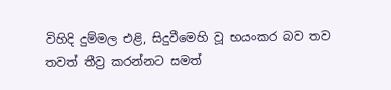විහිදි දුම්මල එළි, සිදුවීමෙහි වූ භයංකර බව තව තවත් තීව්‍ර කරන්නට සමත්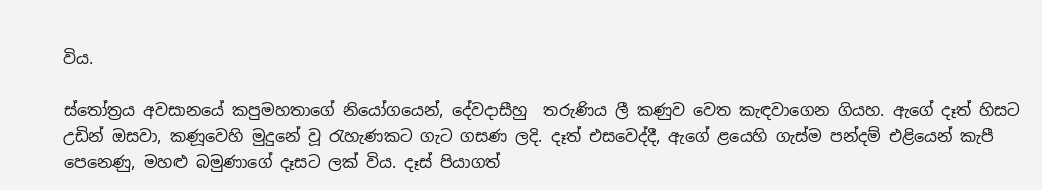විය.

ස්තෝත්‍රය අවසානයේ කපුමහතාගේ නියෝගයෙන්, දේවදාසීහු  තරුණිය ලී කණුව වෙත කැඳවාගෙන ගියහ. ඇගේ දෑත් හිසට උඩින් ඔසවා, කණූවෙහි මුදුනේ වූ රැහැණකට ගැට ගසණ ලදි. දෑත් එසවෙද්දී, ඇගේ ළ‌යෙහි ගැස්ම පන්දම් එළියෙන් කැපී පෙනෙණු, මහළු බමුණාගේ දෑසට ලක් විය. දෑස් පියාගත්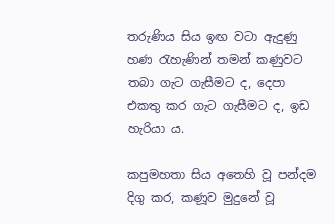තරුණිය සිය ඉඟ වටා ඇදුණු හණ රැහැණින් තමන් කණුවට තබා ගැට ගැසීමට ද, දෙපා එකතු කර ගැට ගැසීමට ද, ඉඩ හැරියා ය.

කපුමහතා සිය අතෙහි වූ පන්දම දිගු කර, කණූව මුදුනේ වූ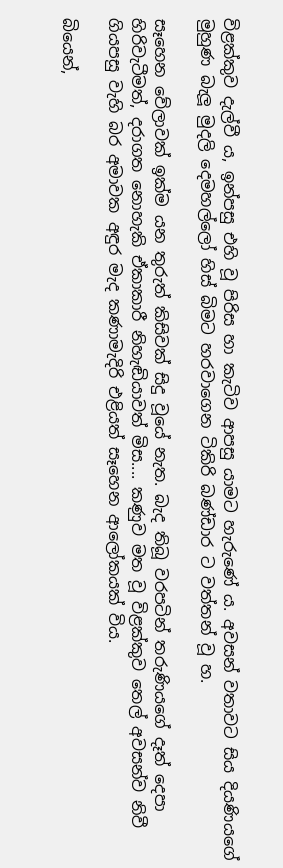විළක්කුව දැල්වී ය, ඉන්පසු එහි වූ පිරිස හා කැටිව ආපසු යාමට හැරුණේ ය. අවසන් වතාවට සිය දියණියගේ මුහුණ බැලූ මුදලි දෙමහල්ලෝ හිස් බිමට හරවාගෙන ටිකිරි බණ්ඩාර ට වත්තන් වූ හ.

සෑහෙන වේලාවක් ඉක්ම යන තුරුත් කිසිවක් සිදු වූයේ නැත. බැද තිබූ වරපටින් තරුණියගේ දෑත් දෙපා හිරිවැටීමත්, දරාගත නොහැකි ඒකාකාරී නිහැඬියාවත් මිස.... කණුව මත වූ විළක්කුව තෙල් අවසන්ව නිවී ගියපසු වැහි බර අමාවක අඳුර මැද කණාමැදිරි එළියත් සෑහෙන ආලෝකයක් විය.

බියෙන්,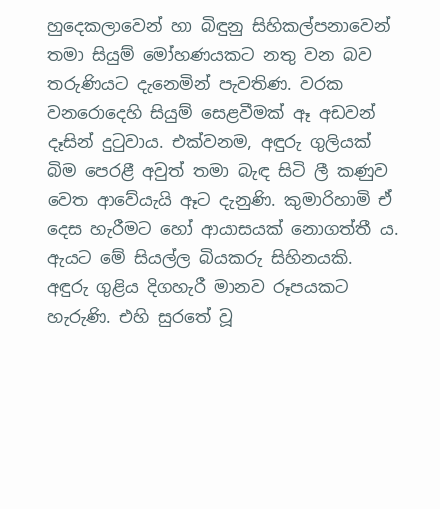හුදෙකලාවෙන් හා බිඳුනු සිහිකල්පනාවෙන් තමා සියුම් මෝහණයකට නතු වන බව තරුණියට දැනෙමින් පැවතිණ. වරක වනරොදෙහි සියුම් සෙළවීමක් ඈ අඩවන් දෑසින් දුටුවාය. එක්වනම, අඳුරු ගුලියක් බිම පෙරළී අවුත් තමා බැඳ සිටි ලී කණුව වෙත ආවේයැයි ඈට දැනුණි. කුමාරිහාමි ඒ දෙස හැරීමට හෝ ආයාසයක් නොගත්තී ය. ඇයට මේ සියල්ල බියකරු සිහිනයකි. අඳුරු ගුළිය දිගහැරී මානව රූපයකට හැරුණි. එහි සුරතේ වූ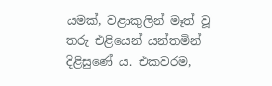යමක්, වළාකුලින් මෑත් වූ තරු එළියෙන් යන්තමින් දිළිසුණේ ය. එකවරම,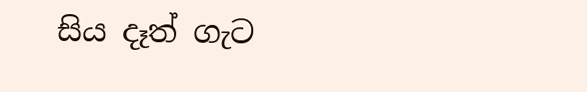සිය දෑත් ගැට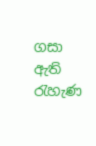ගසා ඇති රැහැණ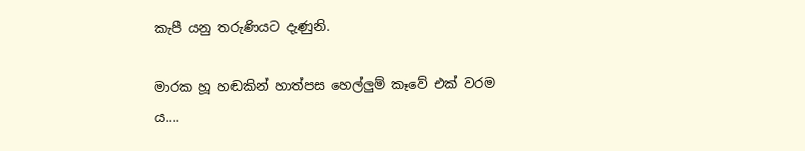කැපී යනු තරුණියට දැණුනි.

මාරක හූ හඬකින් හාත්පස හෙල්ලුම් කෑවේ එක් වරම ය....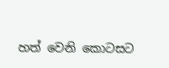හත් ‌වෙනි ‌කොටසට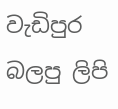වැඩිපුර බලපු ලිපි